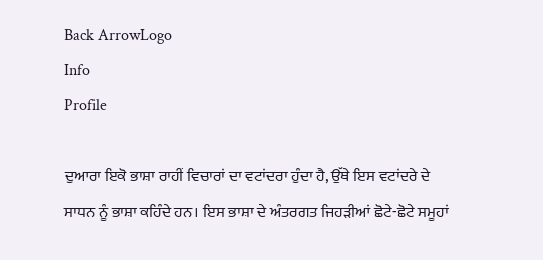Back ArrowLogo
Info
Profile

ਦੁਆਰਾ ਇਕੋ ਭਾਸ਼ਾ ਰਾਹੀਂ ਵਿਚਾਰਾਂ ਦਾ ਵਟਾਂਦਰਾ ਹੁੰਦਾ ਹੈ, ਉੱਥੇ ਇਸ ਵਟਾਂਦਰੇ ਦੇ ਸਾਧਨ ਨੂੰ ਭਾਸ਼ਾ ਕਹਿੰਦੇ ਹਨ। ਇਸ ਭਾਸ਼ਾ ਦੇ ਅੰਤਰਗਤ ਜਿਹੜੀਆਂ ਛੋਟੇ-ਛੋਟੇ ਸਮੂਹਾਂ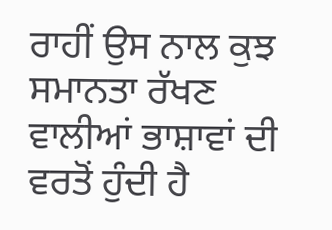ਰਾਹੀਂ ਉਸ ਨਾਲ ਕੁਝ ਸਮਾਨਤਾ ਰੱਖਣ ਵਾਲੀਆਂ ਭਾਸ਼ਾਵਾਂ ਦੀ ਵਰਤੋਂ ਹੁੰਦੀ ਹੈ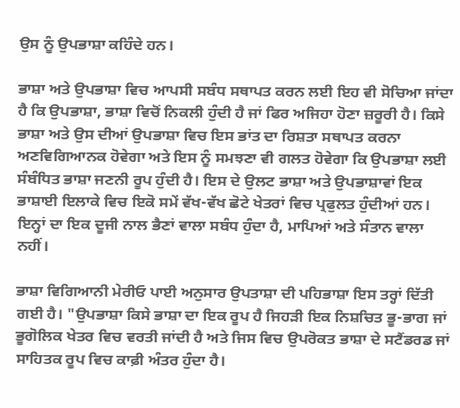ਉਸ ਨੂੰ ਉਪਭਾਸ਼ਾ ਕਹਿੰਦੇ ਹਨ।

ਭਾਸ਼ਾ ਅਤੇ ਉਪਭਾਸ਼ਾ ਵਿਚ ਆਪਸੀ ਸਬੰਧ ਸਥਾਪਤ ਕਰਨ ਲਈ ਇਹ ਵੀ ਸੋਚਿਆ ਜਾਂਦਾ ਹੈ ਕਿ ਉਪਭਾਸ਼ਾ, ਭਾਸ਼ਾ ਵਿਚੋਂ ਨਿਕਲੀ ਹੁੰਦੀ ਹੈ ਜਾਂ ਫਿਰ ਅਜਿਹਾ ਹੋਣਾ ਜ਼ਰੂਰੀ ਹੈ। ਕਿਸੇ ਭਾਸ਼ਾ ਅਤੇ ਉਸ ਦੀਆਂ ਉਪਭਾਸ਼ਾ ਵਿਚ ਇਸ ਭਾਂਤ ਦਾ ਰਿਸ਼ਤਾ ਸਥਾਪਤ ਕਰਨਾ ਅਣਵਿਗਿਆਨਕ ਹੋਵੇਗਾ ਅਤੇ ਇਸ ਨੂੰ ਸਮਝਣਾ ਵੀ ਗਲਤ ਹੋਵੇਗਾ ਕਿ ਉਪਭਾਸ਼ਾ ਲਈ ਸੰਬੰਧਿਤ ਭਾਸ਼ਾ ਜਣਨੀ ਰੂਪ ਹੁੰਦੀ ਹੈ। ਇਸ ਦੇ ਉਲਟ ਭਾਸ਼ਾ ਅਤੇ ਉਪਭਾਸ਼ਾਵਾਂ ਇਕ ਭਾਸ਼ਾਈ ਇਲਾਕੇ ਵਿਚ ਇਕੋ ਸਮੇਂ ਵੱਖ-ਵੱਖ ਛੋਟੇ ਖੇਤਰਾਂ ਵਿਚ ਪ੍ਰਫੁਲਤ ਹੁੰਦੀਆਂ ਹਨ। ਇਨ੍ਹਾਂ ਦਾ ਇਕ ਦੂਜੀ ਨਾਲ ਭੈਣਾਂ ਵਾਲਾ ਸਬੰਧ ਹੁੰਦਾ ਹੈ, ਮਾਪਿਆਂ ਅਤੇ ਸੰਤਾਨ ਵਾਲਾ ਨਹੀਂ।

ਭਾਸ਼ਾ ਵਿਗਿਆਨੀ ਮੇਰੀਓ ਪਾਈ ਅਨੁਸਾਰ ਉਪਤਾਸ਼ਾ ਦੀ ਪਹਿਭਾਸ਼ਾ ਇਸ ਤਰ੍ਹਾਂ ਦਿੱਤੀ ਗਈ ਹੈ। "ਉਪਭਾਸ਼ਾ ਕਿਸੇ ਭਾਸ਼ਾ ਦਾ ਇਕ ਰੂਪ ਹੈ ਜਿਹੜੀ ਇਕ ਨਿਸ਼ਚਿਤ ਭੂ-ਭਾਗ ਜਾਂ ਭੂਗੋਲਿਕ ਖੇਤਰ ਵਿਚ ਵਰਤੀ ਜਾਂਦੀ ਹੈ ਅਤੇ ਜਿਸ ਵਿਚ ਉਪਰੋਕਤ ਭਾਸ਼ਾ ਦੇ ਸਟੈਂਡਰਡ ਜਾਂ ਸਾਹਿਤਕ ਰੂਪ ਵਿਚ ਕਾਫ਼ੀ ਅੰਤਰ ਹੁੰਦਾ ਹੈ।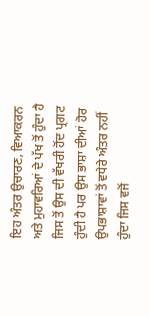ਇਹ ਅੰਤਰ ਉਚਾਰਣ, ਵਿਆਕਰਨ ਅਤੇ ਮੁਹਾਵਰਿਆਂ ਦੇ ਪੱਖ ਤੋਂ ਹੁੰਦਾ ਹੈ ਜਿਸ ਤੋਂ ਉਸ ਦੀ ਵੱਖਰੀ ਹੋਂਦ ਪ੍ਰਗਟ ਹੁੰਦੀ ਹੈ ਪਰ ਉਸ ਭਾਸ਼ਾ ਦੀਆਂ ਹੋਰ ਉਪਭਾਸ਼ਾਵਾਂ ਤੋਂ ਵਧੇਰੇ ਅੰਤਰ ਨਹੀਂ ਹੁੰਦਾ ਜਿਸ ਵਜੋਂ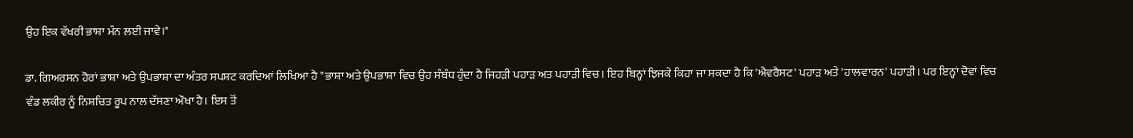ਉਹ ਇਕ ਵੱਖਰੀ ਭਾਸ਼ਾ ਮੰਨ ਲਈ ਜਾਵੇ।"

ਡਾ. ਗਿਅਰਸਨ ਹੋਰਾਂ ਭਾਸ਼ਾ ਅਤੇ ਉਪਭਾਸ਼ਾ ਦਾ ਅੰਤਰ ਸਪਸ਼ਟ ਕਰਦਿਆਂ ਲਿਖਿਆ ਹੈ "ਭਾਸ਼ਾ ਅਤੇ ਉਪਭਾਸ਼ਾ ਵਿਚ ਉਹ ਸੰਬੰਧ ਹੁੰਦਾ ਹੈ ਜਿਹੜੀ ਪਹਾੜ ਅਤ ਪਹਾੜੀ ਵਿਚ। ਇਹ ਬਿਨ੍ਹਾਂ ਝਿਜਕੇ ਕਿਹਾ ਜਾ ਸਕਦਾ ਹੈ ਕਿ 'ਐਵਰੈਸਟ' ਪਹਾੜ ਅਤੇ 'ਹਾਲਵਾਰਨ' ਪਹਾੜੀ। ਪਰ ਇਨ੍ਹਾਂ ਦੋਵਾਂ ਵਿਚ ਵੰਡ ਲਕੀਰ ਨੂੰ ਨਿਸ਼ਚਿਤ ਰੂਪ ਨਾਲ ਦੱਸਣਾ ਔਖਾ ਹੈ। ਇਸ ਤੋਂ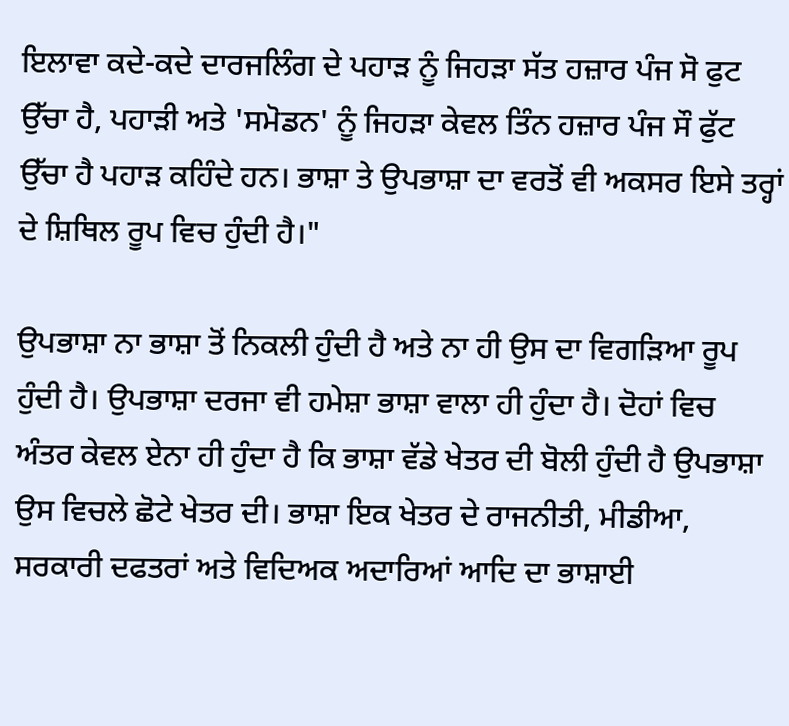ਇਲਾਵਾ ਕਦੇ-ਕਦੇ ਦਾਰਜਲਿੰਗ ਦੇ ਪਹਾੜ ਨੂੰ ਜਿਹੜਾ ਸੱਤ ਹਜ਼ਾਰ ਪੰਜ ਸੋ ਫੁਟ ਉੱਚਾ ਹੈ, ਪਹਾੜੀ ਅਤੇ 'ਸਮੋਡਨ' ਨੂੰ ਜਿਹੜਾ ਕੇਵਲ ਤਿੰਨ ਹਜ਼ਾਰ ਪੰਜ ਸੌ ਫੁੱਟ ਉੱਚਾ ਹੈ ਪਹਾੜ ਕਹਿੰਦੇ ਹਨ। ਭਾਸ਼ਾ ਤੇ ਉਪਭਾਸ਼ਾ ਦਾ ਵਰਤੋਂ ਵੀ ਅਕਸਰ ਇਸੇ ਤਰ੍ਹਾਂ ਦੇ ਸ਼ਿਥਿਲ ਰੂਪ ਵਿਚ ਹੁੰਦੀ ਹੈ।"

ਉਪਭਾਸ਼ਾ ਨਾ ਭਾਸ਼ਾ ਤੋਂ ਨਿਕਲੀ ਹੁੰਦੀ ਹੈ ਅਤੇ ਨਾ ਹੀ ਉਸ ਦਾ ਵਿਗੜਿਆ ਰੂਪ ਹੁੰਦੀ ਹੈ। ਉਪਭਾਸ਼ਾ ਦਰਜਾ ਵੀ ਹਮੇਸ਼ਾ ਭਾਸ਼ਾ ਵਾਲਾ ਹੀ ਹੁੰਦਾ ਹੈ। ਦੋਹਾਂ ਵਿਚ ਅੰਤਰ ਕੇਵਲ ਏਨਾ ਹੀ ਹੁੰਦਾ ਹੈ ਕਿ ਭਾਸ਼ਾ ਵੱਡੇ ਖੇਤਰ ਦੀ ਬੋਲੀ ਹੁੰਦੀ ਹੈ ਉਪਭਾਸ਼ਾ ਉਸ ਵਿਚਲੇ ਛੋਟੇ ਖੇਤਰ ਦੀ। ਭਾਸ਼ਾ ਇਕ ਖੇਤਰ ਦੇ ਰਾਜਨੀਤੀ, ਮੀਡੀਆ, ਸਰਕਾਰੀ ਦਫਤਰਾਂ ਅਤੇ ਵਿਦਿਅਕ ਅਦਾਰਿਆਂ ਆਦਿ ਦਾ ਭਾਸ਼ਾਈ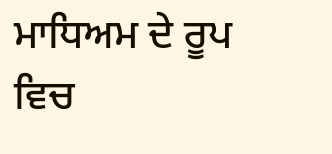ਮਾਧਿਅਮ ਦੇ ਰੂਪ ਵਿਚ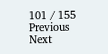101 / 155
Previous
Next